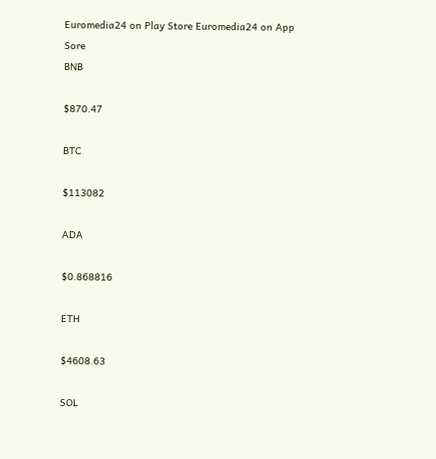Euromedia24 on Play Store Euromedia24 on App Sore
BNB

$870.47

BTC

$113082

ADA

$0.868816

ETH

$4608.63

SOL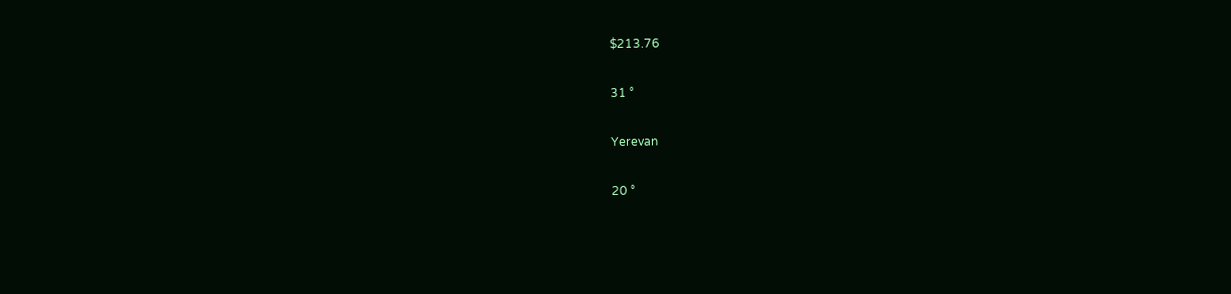$213.76

31 °

Yerevan

20 °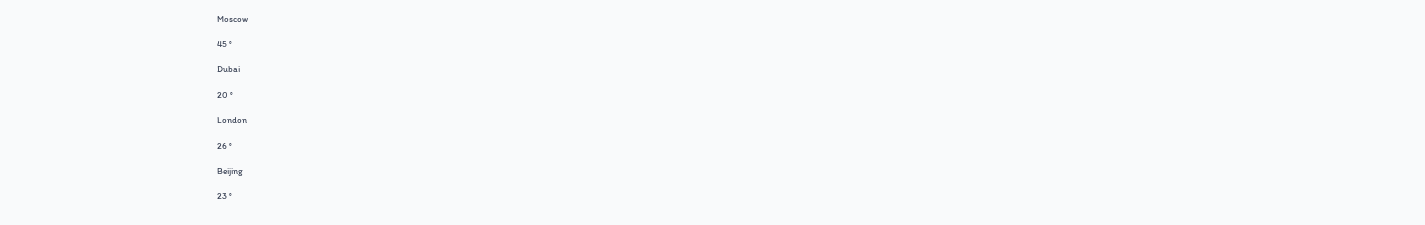Moscow

45 °

Dubai

20 °

London

26 °

Beijing

23 °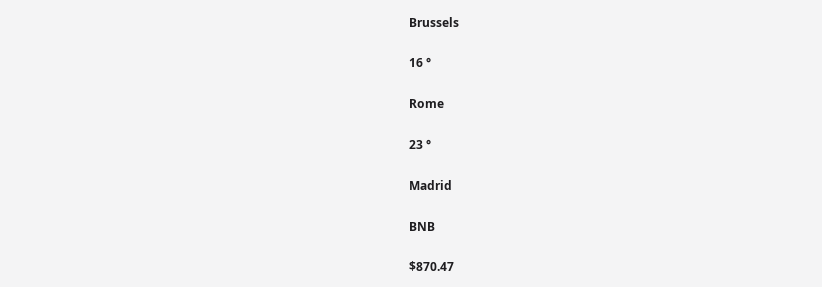Brussels

16 °

Rome

23 °

Madrid

BNB

$870.47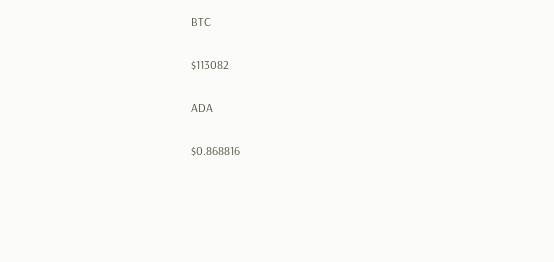BTC

$113082

ADA

$0.868816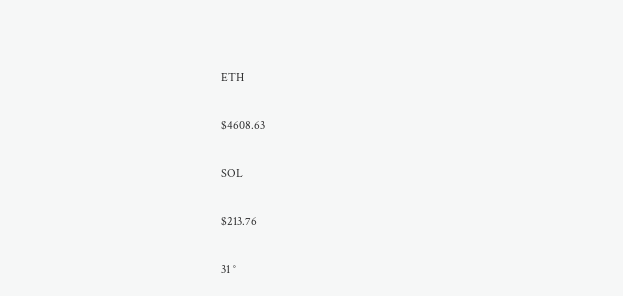ETH

$4608.63

SOL

$213.76

31 °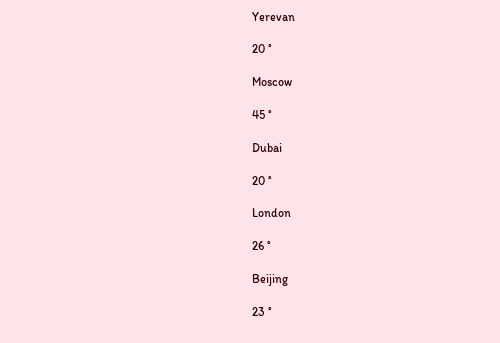Yerevan

20 °

Moscow

45 °

Dubai

20 °

London

26 °

Beijing

23 °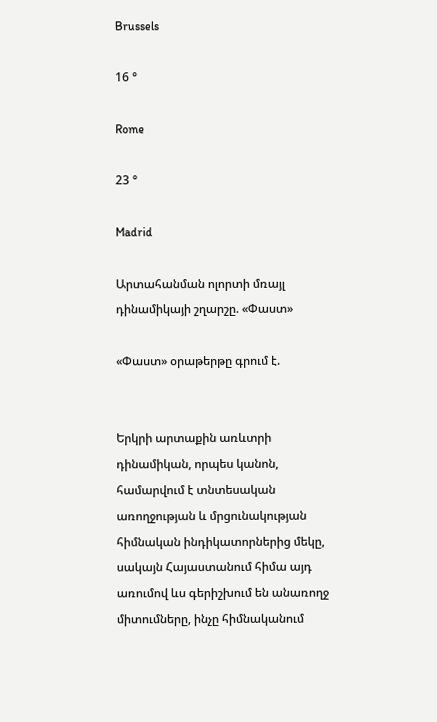Brussels

16 °

Rome

23 °

Madrid

Արտահանման ոլորտի մռայլ դինամիկայի շղարշը. «Փաստ»

«Փաստ» օրաթերթը գրում է.


Երկրի արտաքին առևտրի դինամիկան, որպես կանոն, համարվում է տնտեսական առողջության և մրցունակության հիմնական ինդիկատորներից մեկը, սակայն Հայաստանում հիմա այդ առումով ևս գերիշխում են անառողջ միտումները, ինչը հիմնականում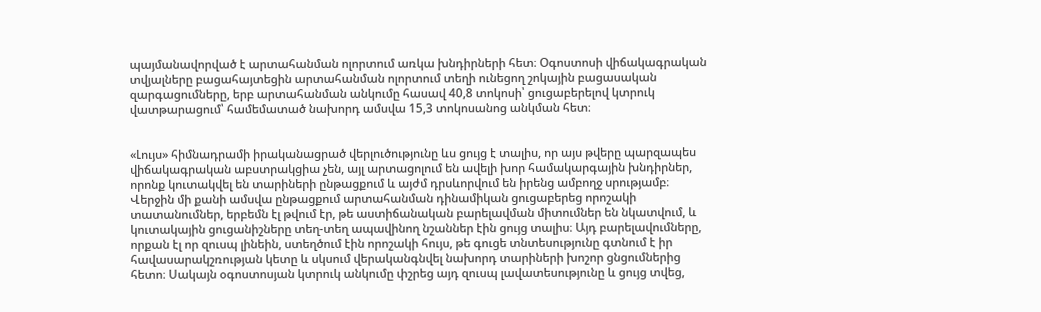պայմանավորված է արտահանման ոլորտում առկա խնդիրների հետ։ Օգոստոսի վիճակագրական տվյալները բացահայտեցին արտահանման ոլորտում տեղի ունեցող շոկային բացասական զարգացումները, երբ արտահանման անկումը հասավ 40,8 տոկոսի՝ ցուցաբերելով կտրուկ վատթարացում՝ համեմատած նախորդ ամսվա 15,3 տոկոսանոց անկման հետ։


«Լույս» հիմնադրամի իրականացրած վերլուծությունը ևս ցույց է տալիս, որ այս թվերը պարզապես վիճակագրական աբստրակցիա չեն, այլ արտացոլում են ավելի խոր համակարգային խնդիրներ, որոնք կուտակվել են տարիների ընթացքում և այժմ դրսևորվում են իրենց ամբողջ սրությամբ։ Վերջին մի քանի ամսվա ընթացքում արտահանման դինամիկան ցուցաբերեց որոշակի տատանումներ, երբեմն էլ թվում էր, թե աստիճանական բարելավման միտումներ են նկատվում, և կուտակային ցուցանիշները տեղ-տեղ ապավինող նշաններ էին ցույց տալիս։ Այդ բարելավումները, որքան էլ որ զուսպ լինեին, ստեղծում էին որոշակի հույս, թե գուցե տնտեսությունը գտնում է իր հավասարակշռության կետը և սկսում վերականգնվել նախորդ տարիների խոշոր ցնցումներից հետո։ Սակայն օգոստոսյան կտրուկ անկումը փշրեց այդ զուսպ լավատեսությունը և ցույց տվեց,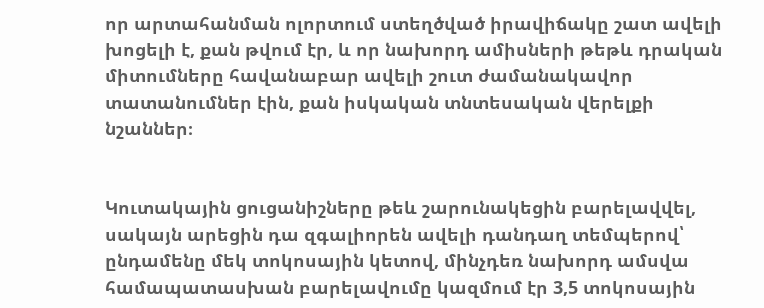որ արտահանման ոլորտում ստեղծված իրավիճակը շատ ավելի խոցելի է, քան թվում էր, և որ նախորդ ամիսների թեթև դրական միտումները հավանաբար ավելի շուտ ժամանակավոր տատանումներ էին, քան իսկական տնտեսական վերելքի նշաններ։


Կուտակային ցուցանիշները թեև շարունակեցին բարելավվել, սակայն արեցին դա զգալիորեն ավելի դանդաղ տեմպերով՝ ընդամենը մեկ տոկոսային կետով, մինչդեռ նախորդ ամսվա համապատասխան բարելավումը կազմում էր 3,5 տոկոսային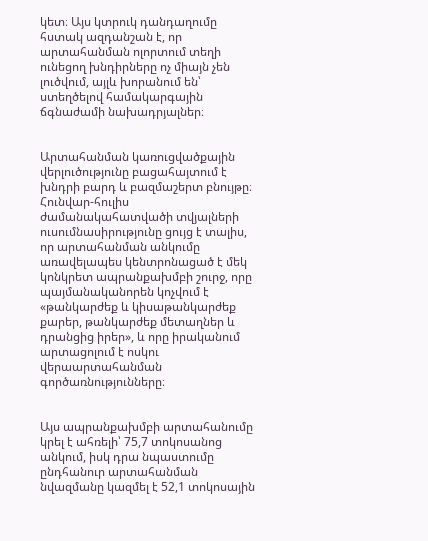կետ։ Այս կտրուկ դանդաղումը հստակ ազդանշան է, որ արտահանման ոլորտում տեղի ունեցող խնդիրները ոչ միայն չեն լուծվում, այլև խորանում են՝ ստեղծելով համակարգային ճգնաժամի նախադրյալներ։


Արտահանման կառուցվածքային վերլուծությունը բացահայտում է խնդրի բարդ և բազմաշերտ բնույթը։ Հունվար-հուլիս ժամանակահատվածի տվյալների ուսումնասիրությունը ցույց է տալիս, որ արտահանման անկումը առավելապես կենտրոնացած է մեկ կոնկրետ ապրանքախմբի շուրջ, որը պայմանականորեն կոչվում է «թանկարժեք և կիսաթանկարժեք քարեր, թանկարժեք մետաղներ և դրանցից իրեր», և որը իրականում արտացոլում է ոսկու վերաարտահանման գործառնությունները։


Այս ապրանքախմբի արտահանումը կրել է ահռելի՝ 75,7 տոկոսանոց անկում, իսկ դրա նպաստումը ընդհանուր արտահանման նվազմանը կազմել է 52,1 տոկոսային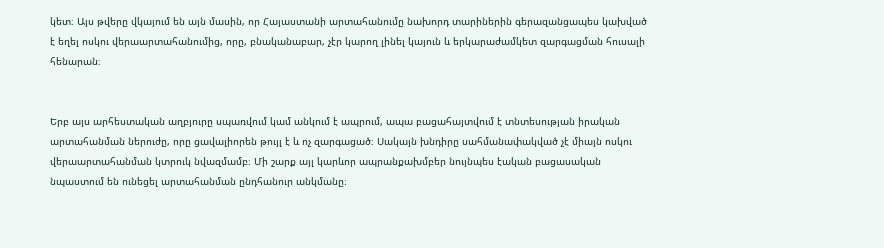կետ։ Այս թվերը վկայում են այն մասին, որ Հայաստանի արտահանումը նախորդ տարիներին գերազանցապես կախված է եղել ոսկու վերաարտահանումից, որը, բնականաբար, չէր կարող լինել կայուն և երկարաժամկետ զարգացման հուսալի հենարան։


Երբ այս արհեստական աղբյուրը սպառվում կամ անկում է ապրում, ապա բացահայտվում է տնտեսության իրական արտահանման ներուժը, որը ցավալիորեն թույլ է և ոչ զարգացած։ Սակայն խնդիրը սահմանափակված չէ միայն ոսկու վերաարտահանման կտրուկ նվազմամբ։ Մի շարք այլ կարևոր ապրանքախմբեր նույնպես էական բացասական նպաստում են ունեցել արտահանման ընդհանուր անկմանը։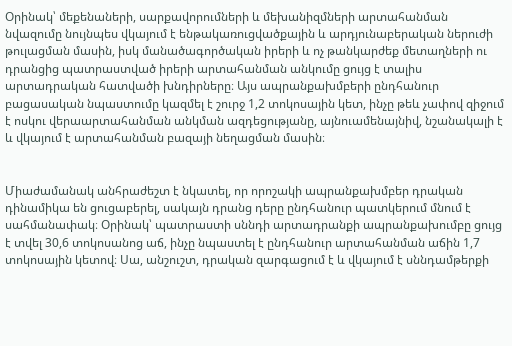Օրինակ՝ մեքենաների, սարքավորումների և մեխանիզմների արտահանման նվազումը նույնպես վկայում է ենթակառուցվածքային և արդյունաբերական ներուժի թուլացման մասին, իսկ մանածագործական իրերի և ոչ թանկարժեք մետաղների ու դրանցից պատրաստված իրերի արտահանման անկումը ցույց է տալիս արտադրական հատվածի խնդիրները։ Այս ապրանքախմբերի ընդհանուր բացասական նպաստումը կազմել է շուրջ 1,2 տոկոսային կետ, ինչը թեև չափով զիջում է ոսկու վերաարտահանման անկման ազդեցությանը, այնուամենայնիվ, նշանակալի է և վկայում է արտահանման բազայի նեղացման մասին։


Միաժամանակ անհրաժեշտ է նկատել, որ որոշակի ապրանքախմբեր դրական դինամիկա են ցուցաբերել, սակայն դրանց դերը ընդհանուր պատկերում մնում է սահմանափակ։ Օրինակ՝ պատրաստի սննդի արտադրանքի ապրանքախումբը ցույց է տվել 30,6 տոկոսանոց աճ, ինչը նպաստել է ընդհանուր արտահանման աճին 1,7 տոկոսային կետով։ Սա, անշուշտ, դրական զարգացում է և վկայում է սննդամթերքի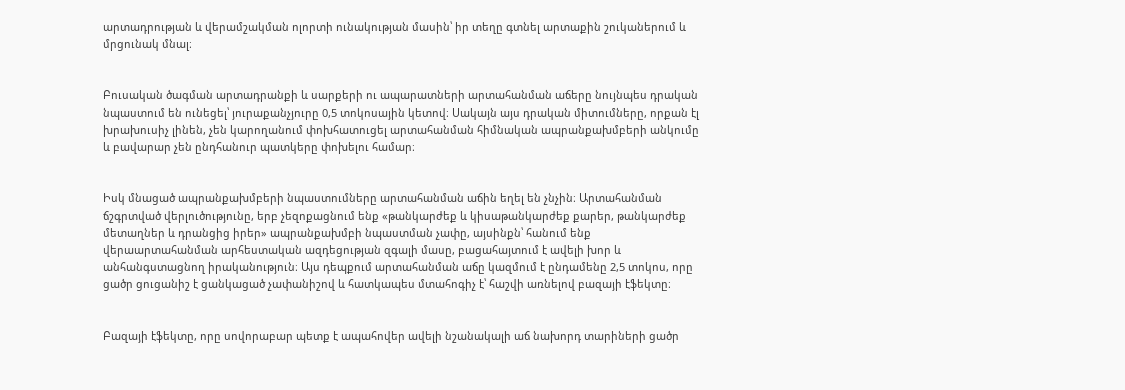արտադրության և վերամշակման ոլորտի ունակության մասին՝ իր տեղը գտնել արտաքին շուկաներում և մրցունակ մնալ։


Բուսական ծագման արտադրանքի և սարքերի ու ապարատների արտահանման աճերը նույնպես դրական նպաստում են ունեցել՝ յուրաքանչյուրը 0,5 տոկոսային կետով։ Սակայն այս դրական միտումները, որքան էլ խրախուսիչ լինեն, չեն կարողանում փոխհատուցել արտահանման հիմնական ապրանքախմբերի անկումը և բավարար չեն ընդհանուր պատկերը փոխելու համար։


Իսկ մնացած ապրանքախմբերի նպաստումները արտահանման աճին եղել են չնչին։ Արտահանման ճշգրտված վերլուծությունը, երբ չեզոքացնում ենք «թանկարժեք և կիսաթանկարժեք քարեր, թանկարժեք մետաղներ և դրանցից իրեր» ապրանքախմբի նպաստման չափը, այսինքն՝ հանում ենք վերաարտահանման արհեստական ազդեցության զգալի մասը, բացահայտում է ավելի խոր և անհանգստացնող իրականություն։ Այս դեպքում արտահանման աճը կազմում է ընդամենը 2,5 տոկոս, որը ցածր ցուցանիշ է ցանկացած չափանիշով և հատկապես մտահոգիչ է՝ հաշվի առնելով բազայի էֆեկտը։


Բազայի էֆեկտը, որը սովորաբար պետք է ապահովեր ավելի նշանակալի աճ նախորդ տարիների ցածր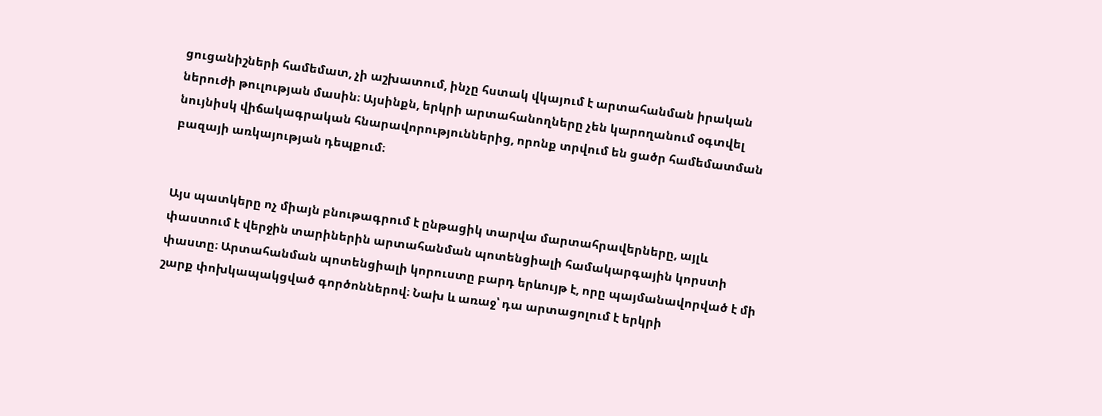ցուցանիշների համեմատ, չի աշխատում, ինչը հստակ վկայում է արտահանման իրական ներուժի թուլության մասին։ Այսինքն, երկրի արտահանողները չեն կարողանում օգտվել նույնիսկ վիճակագրական հնարավորություններից, որոնք տրվում են ցածր համեմատման բազայի առկայության դեպքում։


Այս պատկերը ոչ միայն բնութագրում է ընթացիկ տարվա մարտահրավերները, այլև փաստում է վերջին տարիներին արտահանման պոտենցիալի համակարգային կորստի փաստը։ Արտահանման պոտենցիալի կորուստը բարդ երևույթ է, որը պայմանավորված է մի շարք փոխկապակցված գործոններով։ Նախ և առաջ՝ դա արտացոլում է երկրի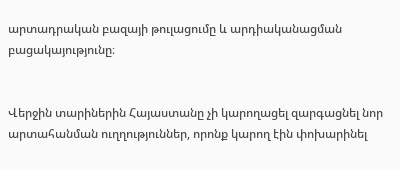արտադրական բազայի թուլացումը և արդիականացման բացակայությունը։


Վերջին տարիներին Հայաստանը չի կարողացել զարգացնել նոր արտահանման ուղղություններ, որոնք կարող էին փոխարինել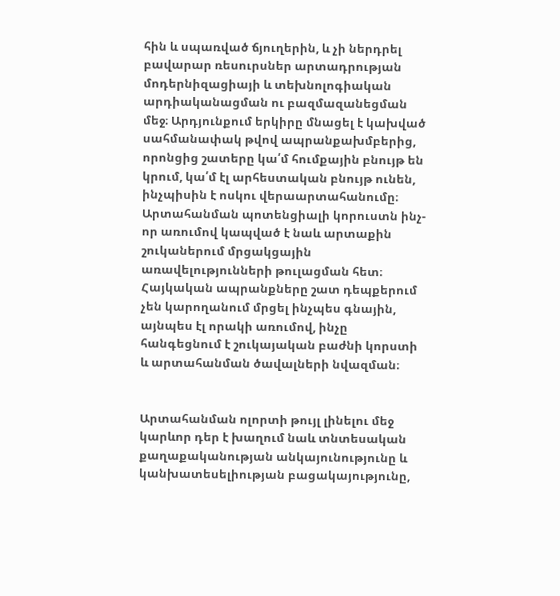հին և սպառված ճյուղերին, և չի ներդրել բավարար ռեսուրսներ արտադրության մոդերնիզացիայի և տեխնոլոգիական արդիականացման ու բազմազանեցման մեջ։ Արդյունքում երկիրը մնացել է կախված սահմանափակ թվով ապրանքախմբերից, որոնցից շատերը կա՛մ հումքային բնույթ են կրում, կա՛մ էլ արհեստական բնույթ ունեն, ինչպիսին է ոսկու վերաարտահանումը։ Արտահանման պոտենցիալի կորուստն ինչ-որ առումով կապված է նաև արտաքին շուկաներում մրցակցային առավելությունների թուլացման հետ։ Հայկական ապրանքները շատ դեպքերում չեն կարողանում մրցել ինչպես գնային, այնպես էլ որակի առումով, ինչը հանգեցնում է շուկայական բաժնի կորստի և արտահանման ծավալների նվազման։


Արտահանման ոլորտի թույլ լինելու մեջ կարևոր դեր է խաղում նաև տնտեսական քաղաքականության անկայունությունը և կանխատեսելիության բացակայությունը,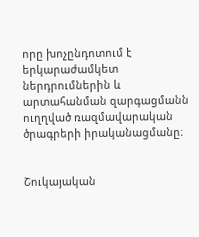որը խոչընդոտում է երկարաժամկետ ներդրումներին և արտահանման զարգացմանն ուղղված ռազմավարական ծրագրերի իրականացմանը։


Շուկայական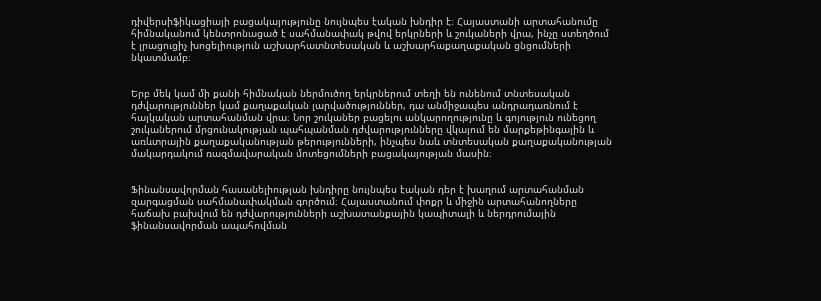դիվերսիֆիկացիայի բացակայությունը նույնպես էական խնդիր է։ Հայաստանի արտահանումը հիմնականում կենտրոնացած է սահմանափակ թվով երկրների և շուկաների վրա, ինչը ստեղծում է լրացուցիչ խոցելիություն աշխարհատնտեսական և աշխարհաքաղաքական ցնցումների նկատմամբ։


Երբ մեկ կամ մի քանի հիմնական ներմուծող երկրներում տեղի են ունենում տնտեսական դժվարություններ կամ քաղաքական լարվածություններ, դա անմիջապես անդրադառնում է հայկական արտահանման վրա։ Նոր շուկաներ բացելու անկարողությունը և գոյություն ունեցող շուկաներում մրցունակության պահպանման դժվարությունները վկայում են մարքեթինգային և առևտրային քաղաքականության թերությունների, ինչպես նաև տնտեսական քաղաքականության մակարդակում ռազմավարական մոտեցումների բացակայության մասին։


Ֆինանսավորման հասանելիության խնդիրը նույնպես էական դեր է խաղում արտահանման զարգացման սահմանափակման գործում։ Հայաստանում փոքր և միջին արտահանողները հաճախ բախվում են դժվարությունների աշխատանքային կապիտալի և ներդրումային ֆինանսավորման ապահովման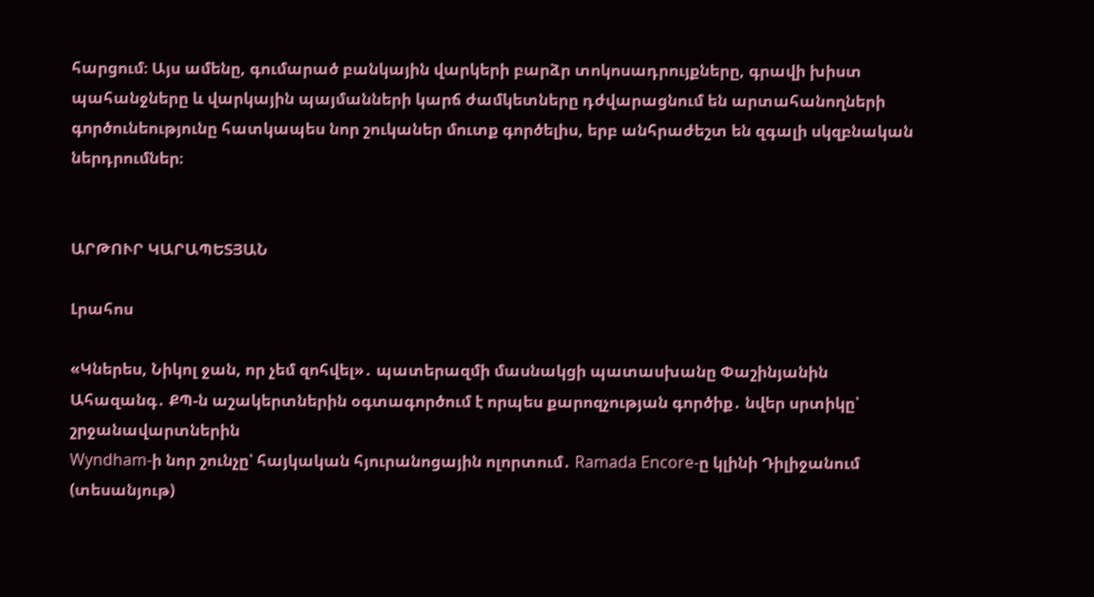հարցում։ Այս ամենը, գումարած բանկային վարկերի բարձր տոկոսադրույքները, գրավի խիստ պահանջները և վարկային պայմանների կարճ ժամկետները դժվարացնում են արտահանողների գործունեությունը հատկապես նոր շուկաներ մուտք գործելիս, երբ անհրաժեշտ են զգալի սկզբնական ներդրումներ։


ԱՐԹՈՒՐ ԿԱՐԱՊԵՏՅԱՆ

Լրահոս

«Կներես, Նիկոլ ջան, որ չեմ զոհվել»․ պատերազմի մասնակցի պատասխանը Փաշինյանին
Ահազանգ․ ՔՊ-ն աշակերտներին օգտագործում է որպես քարոզչության գործիք․ նվեր սրտիկը՝ շրջանավարտներին
Wyndham-ի նոր շունչը՝ հայկական հյուրանոցային ոլորտում․ Ramada Encore-ը կլինի Դիլիջանում (տեսանյութ)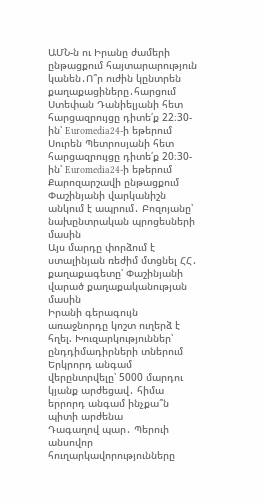ԱՄՆ-ն ու Իրանը ժամերի ընթացքում հայտարարություն կանեն․Ո՞ր ուժին կընտրեն քաղաքացիները․հարցում
Ստեփան Դանիելյանի հետ հարցազրույցը դիտե՛ք 22։30-ին՝ Euromedia24-ի եթերում
Սուրեն Պետրոսյանի հետ հարցազրույցը դիտե՛ք 20։30-ին՝ Euromedia24-ի եթերում
Քարոզարշավի ընթացքում Փաշինյանի վարկանիշն անկում է ապրում․ Բոզոյանը՝ նախընտրական պրոցեսների մասին
Այս մարդը փորձում է ստալինյան ռեժիմ մտցնել ՀՀ․ քաղաքագետը՝ Փաշինյանի վարած քաղաքականության մասին
Իրանի գերագույն առաջնորդը կոշտ ուղերձ է հղել. Խուզարկություններ՝ ընդդիմադիրների տներում
Երկրորդ անգամ վերընտրվելը՝ 5000 մարդու կյանք արժեցավ․ հիմա երրորդ անգամ ինչքա՞ն պիտի արժենա
Դագաղով պար․ Պերուի անսովոր հուղարկավորությունները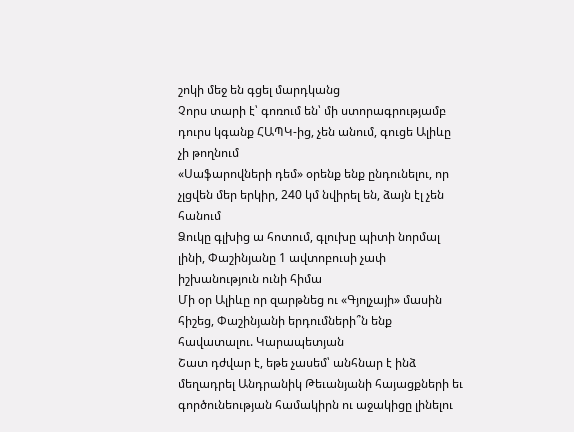շոկի մեջ են գցել մարդկանց
Չորս տարի է՝ գոռում են՝ մի ստորագրությամբ դուրս կգանք ՀԱՊԿ-ից, չեն անում, գուցե Ալիևը չի թողնում
«Սաֆարովների դեմ» օրենք ենք ընդունելու, որ չլցվեն մեր երկիր, 240 կմ նվիրել են, ձայն էլ չեն հանում
Ձուկը գլխից ա հոտում, գլուխը պիտի նորմալ լինի, Փաշինյանը 1 ավտոբուսի չափ իշխանություն ունի հիմա
Մի օր Ալիևը որ զարթնեց ու «Գյոլչայի» մասին հիշեց, Փաշինյանի երդումների՞ն ենք հավատալու. Կարապետյան
Շատ դժվար է, եթե չասեմ՝ անհնար է ինձ մեղադրել Անդրանիկ Թեւանյանի հայացքների եւ գործունեության համակիրն ու աջակիցը լինելու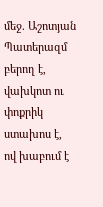մեջ. Աշոտյան
Պատերազմ բերող է, վախկոտ ու փոքրիկ ստախոս է, ով խաբում է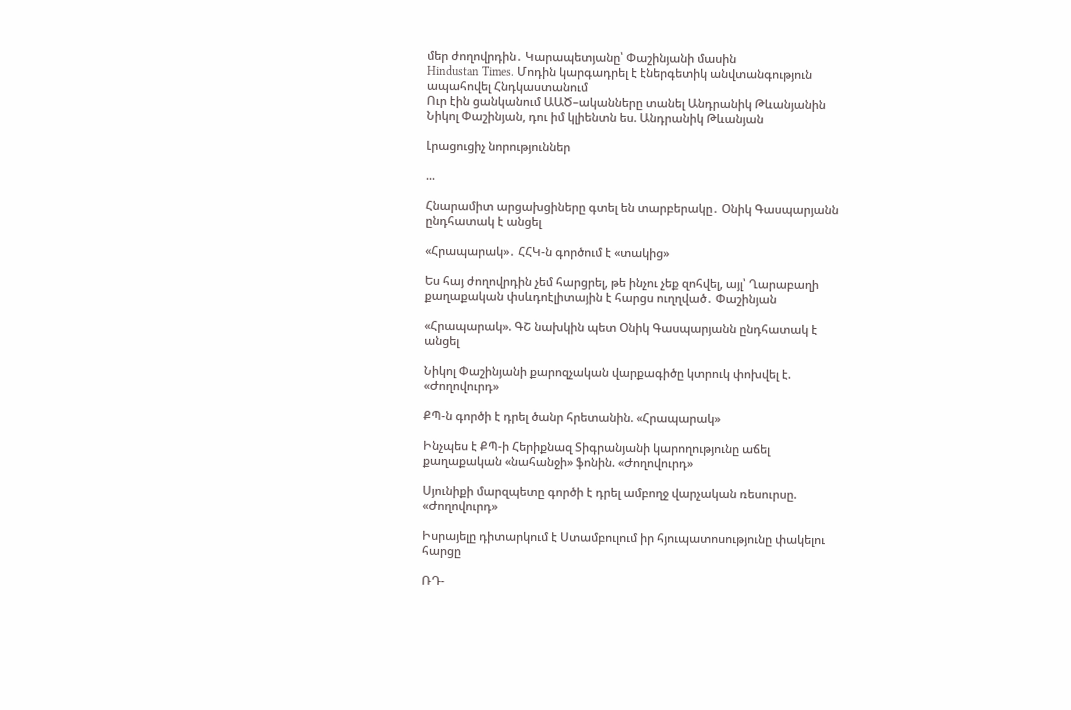մեր ժողովրդին․ Կարապետյանը՝ Փաշինյանի մասին
Hindustan Times. Մոդին կարգադրել է էներգետիկ անվտանգություն ապահովել Հնդկաստանում
Ուր էին ցանկանում ԱԱԾ–ականները տանել Անդրանիկ Թևանյանին
Նիկոլ Փաշինյան, դու իմ կլիենտն ես. Անդրանիկ Թևանյան

Լրացուցիչ նորություններ

...

Հնարամիտ արցախցիները գտել են տարբերակը․ Օնիկ Գասպարյանն ընդհատակ է անցել

«Հրապարակ»․ ՀՀԿ-ն գործում է «տակից»

Ես հայ ժողովրդին չեմ հարցրել, թե ինչու չեք զոհվել, այլ՝ Ղարաբաղի քաղաքական փսևդոէլիտային է հարցս ուղղված․ Փաշինյան

«Հրապարակ». ԳՇ նախկին պետ Օնիկ Գասպարյանն ընդհատակ է անցել

Նիկոլ Փաշինյանի քարոզչական վարքագիծը կտրուկ փոխվել է. «Ժողովուրդ»

ՔՊ-ն գործի է դրել ծանր հրետանին. «Հրապարակ»

Ինչպես է ՔՊ-ի Հերիքնազ Տիգրանյանի կարողությունը աճել քաղաքական «նահանջի» ֆոնին. «Ժողովուրդ»

Սյունիքի մարզպետը գործի է դրել ամբողջ վարչական ռեսուրսը. «Ժողովուրդ»

Իսրայելը դիտարկում է Ստամբուլում իր հյուպատոսությունը փակելու հարցը

ՌԴ-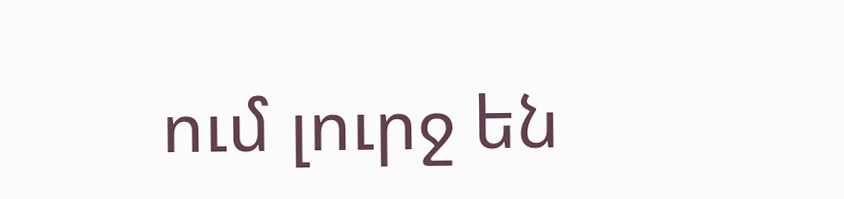ում լուրջ են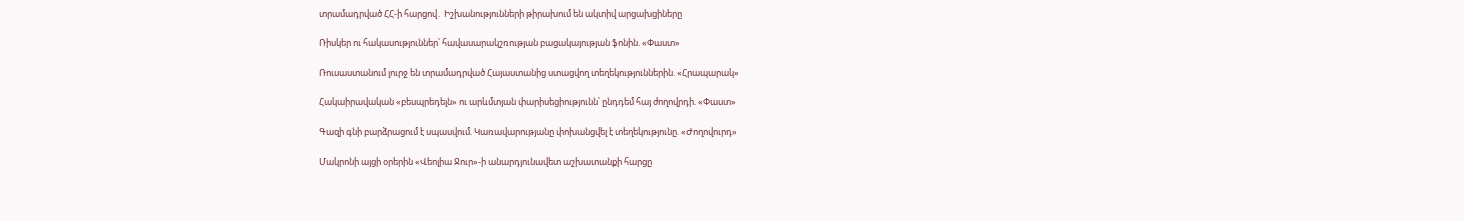տրամադրված ՀՀ-ի հարցով․ Իշխանությունների թիրախում են ակտիվ արցախցիները

Ռիսկեր ու հակասություններ՝ հավասարակշռության բացակայության ֆոնին. «Փաստ»

Ռուսաստանում լուրջ են տրամադրված Հայաստանից ստացվող տեղեկություններին. «Հրապարակ»

Հակաիրավական «բեսպրեդելն» ու արևմտյան փարիսեցիությունն՝ ընդդեմ հայ ժողովրդի. «Փաստ»

Գազի գնի բարձրացում է սպասվում. Կառավարությանը փոխանցվել է տեղեկությունը. «Ժողովուրդ»

Մակրոնի այցի օրերին «Վեոլիա Ջուր»-ի անարդյունավետ աշխատանքի հարցը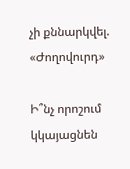չի քննարկվել. «Ժողովուրդ»

Ի՞նչ որոշում կկայացնեն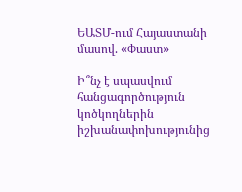ԵԱՏՄ-ում Հայաստանի մասով. «Փաստ»

Ի՞նչ է սպասվում հանցագործություն կոծկողներին իշխանափոխությունից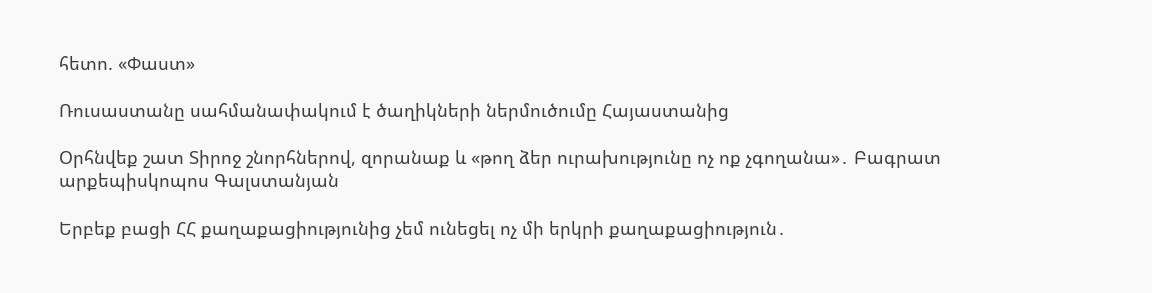հետո. «Փաստ»

Ռուսաստանը սահմանափակում է ծաղիկների ներմուծումը Հայաստանից

Օրհնվեք շատ Տիրոջ շնորհներով, զորանաք և «թող ձեր ուրախությունը ոչ ոք չգողանա»․ Բագրատ արքեպիսկոպոս Գալստանյան

Երբեք բացի ՀՀ քաղաքացիությունից չեմ ունեցել ոչ մի երկրի քաղաքացիություն․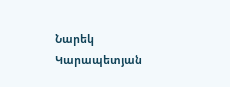Նարեկ Կարապետյան